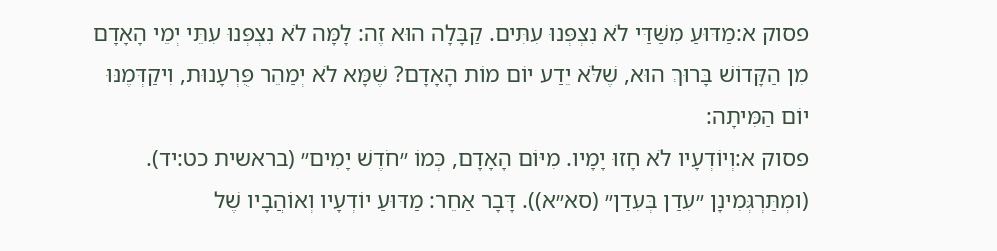פסוק א:מַדּוּעַ מִשַּׁדַּי לֹא נִצְפְּנוּ עִתִּים. קַבָּלָה הוּא זֶה: לָמָּה לֹא נִצְפְּנוּ עִתֵּי יְמֵי הָאָדָם מִן הַקָּדוֹשׁ בָּרוּךְ הוּא, שֶׁלֹּא יֵדַע יוֹם מוֹת הָאָדָם? שֶׁמָּא לֹא יְמַהֵר פֻּרְעָנוּת, וִיקַדְּמֶנּוּ יוֹם הַמִּיתָה:
פסוק א:וְיוֹדְעָיו לֹא חָזוּ יָמָיו. מִיּוֹם הָאָדָם, כְּמוֹ ״חֹדֶשׁ יָמִים״ (בראשית כט:יד). (ומְתַּרְגְּמִינָן ״עִדַן בְּעִדַן״ (סא״א)). דָּבָר אַחֵר: מַדּוּעַ יוֹדְעָיו וְאוֹהֲבָיו שֶׁל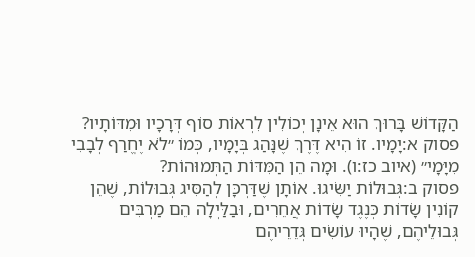הַקָּדוֹשׁ בָּרוּךְ הוּא אֵינָן יְכוֹלִין לִרְאוֹת סוֹף דְּרָכָיו וּמִדּוֹתָיו?
פסוק א:יָמָיו. זוֹ הִיא דֶּרֶךְ שֶׁנָּהַג בְּיָמָיו, כְּמוֹ ״לֹא יֶחֱרַף לְבָבִי מִיָּמָי״ (איוב כז:ו). וּמָה הֵן הַמִּדּוֹת הַתְּמוּהוֹת?
פסוק ב:גְּבוּלוֹת יַשִּׂיגוּ. אוֹתָן שֶׁדַּרְכָּן לְהַסִּיג גְּבוּלוֹת, שֶׁהֵן קוֹנִין שָׂדוֹת כְּנֶגֶד שָׂדוֹת אֲחֵרִים, וּבַלַּיְלָה הֵם מַרְבִּים גְּבוּלֵיהֶם, שֶׁהָיוּ עוֹשִׂים גְּדֵרֵיהֶם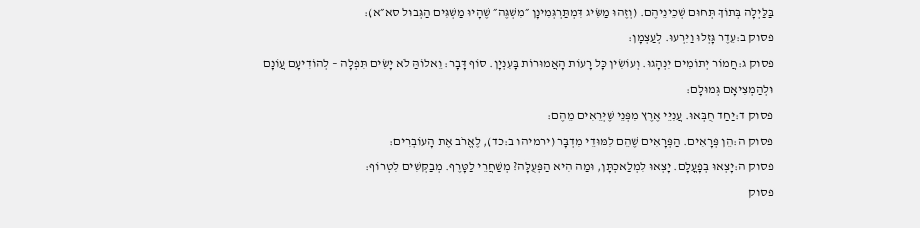בַּלַּיְלָה בְּתוֹךְ תְּחוּם שְׁכֵינֵיהֶם. (וְזֶהוּ מַשִּׂיג דִּמְתַּרְגְּמִינָן ״מִשְׁגֶּה״ שֶׁהָיוּ מַשְׁגִּים הַגְּבוּל סא״א):
פסוק ב:עֵדֶר גָּזְלוּ וַיִּרְעוּ. לְעַצְמָן:
פסוק ג:חֲמוֹר יְתוֹמִים יִנְהָגוּ. וְעוֹשִׂין כָּל רָעוֹת הָאֲמוּרוֹת בָּעִנְיָן. סוֹף דָּבָר: וֵאלוֹהַּ לֹא יָשִׂים תִּפְלָה – לְהוֹדִיעָם עֲוֹנָם וּלְהַמְצִיאָם גְּמוּלָם:
פסוק ד:יַחַד חֻבְּאוּ. עֲנִיֵּי אֶרֶץ מִפְּנֵי שֶׁיְּרֵאִים מֵהֶם:
פסוק ה:הֵן פְּרָאִים. הַפְּרָאִים שֶׁהֵם לִמּוּדֵי מִדְבָּר (ירמיהו ב:כד), לֶאֱרֹב אֶת הָעוֹבְרִים:
פסוק ה:יָצְאוּ בְּפָעֳלָם. יָצְאוּ לִמְלַאכְתָּן, וּמַה הִיא הַפְּעֻלָּה? מְשַׁחֲרֵי לַטָּרֶף. מְבַקְּשִׁים לִטְרוֹף:
פסוק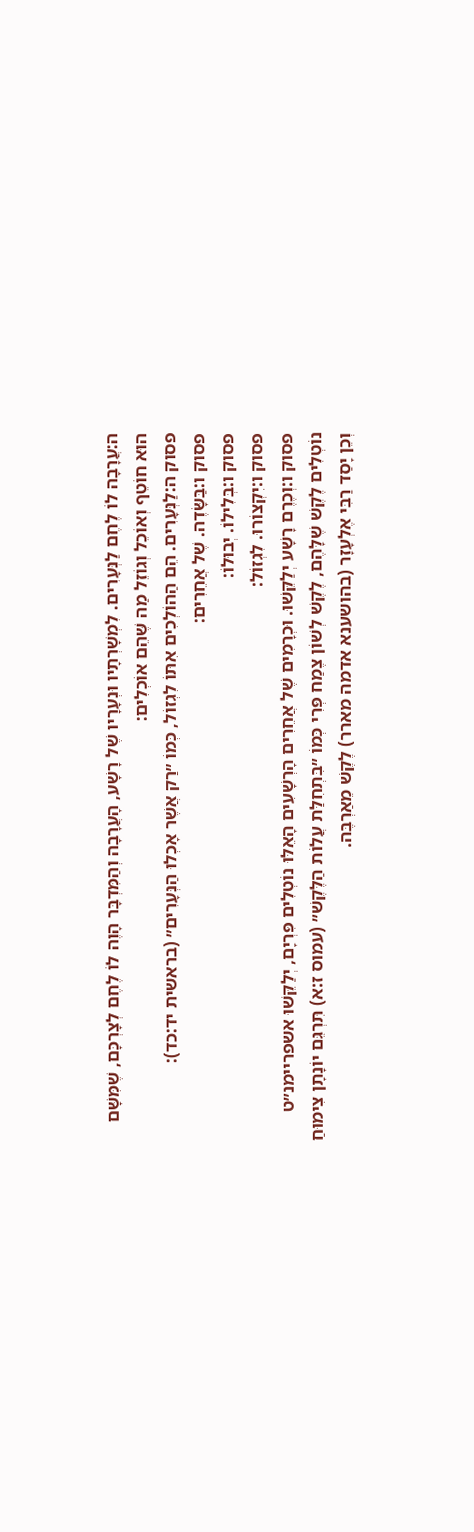ה:עֲרָבָה לוֹ לֶחֶם לַנְּעָרִים. לִמְשָׁרְתָיו וּנְעָרָיו שֶׁל רָשָׁע, הָעֲרָבָה וְהַמִּדְבָּר הָוֶה לוֹ לֶחֶם לְצָרְכָּם, שֶׁמִּשָּׁם הוּא חוֹטֵף וְאוֹכֵל וְגוֹזֵל מַה שֶּׁהֵם אוֹכְלִים:
פסוק ה:לַנְּעָרִים. הֵם הַהוֹלְכִים אִתּוֹ לִגְזוֹל, כְּמוֹ ״רַק אֲשֶׁר אָכְלוּ הַנְּעָרִים״ (בראשית יד:כד):
פסוק ו:בַּשָּׂדֶה. שֶׁל אֲחֵרִים:
פסוק ו:בְּלִילוֹ. יְבוּלוֹ:
פסוק ו:יִקְצוֹרוּ. לִגְזוֹל:
פסוק ו:וְכֶרֶם רָשָׁע יְלַקֵּשׁוּ. וּכְרָמִים שֶׁל אֲחֵרִים הָרְשָׁעִים הָאֵלּוּ נוֹטְלִים פִּרְיָם, יְלַקֵּשׁוּ אשפריימנ״ט נוֹטְלִים לֶקֶשׁ שֶׁלָּהֶם, לֶקֶשׁ לְשׁוֹן צֶמַח פְּרִי כְּמוֹ ״בִּתְחִלַּת עֲלוֹת הַלֶּקֶשׁ״ (עמוס ז:א) תִּרְגֵּם יוֹנָתָן צִימוּחַ וְכֵן יָסַד רַבִּי אֶלְעָזָר (בהושענא אדמה מארר) לֶקֶשׁ מֵאַרְבֶּה.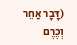(דָּבָר אַחֵר וְכֶרֶם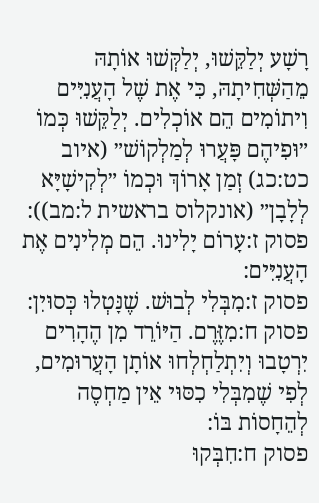רָשָׁע יְלַקֵּשׁוּ, יְלַקְּשׁוּ אוֹתָהּ מֵהַשְּׁחִיתָהּ, כִּי אֶת שֶׁל הָעֲנִיִּים וִיתוֹמִים הֵם אוֹכְלִים. יְלַקֵּשׁוּ כְּמוֹ ״וּפִיהֶם פָּעֲרוּ לְמַלְקוֹשׁ״ (איוב כט:כג) זְמַן אָרוֹךְ וּכְמוֹ ״לְקִישָׁיָּא לְלָבָן״ (אונקלוס בראשית ל:מב)):
פסוק ז:עָרוֹם יָלִינוּ. הֵם מְלִינִים אֶת הָעֲנִיִּים:
פסוק ז:מִבְּלִי לְבוּשׁ. שֶׁנָּטְלוּ כְּסוּיִן:
פסוק ח:מִזֶּרֶם. הַיּוֹרֵד מִן הֶהָרִים יִרְטָבוּ וְיִתְלַחְלְחוּ אוֹתָן הָעֲרוּמִים, לְפִי שֶׁמִבְּלִי כִסּוּי אֵין מַחְסֶה לְהֵחָסוֹת בּוֹ:
פסוק ח:חִבְּקוּ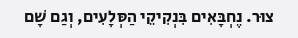צוּר. נֶחְבָּאִים בִּנְקִיקֵי הַסְּלָעִים, וְגַם שָׁם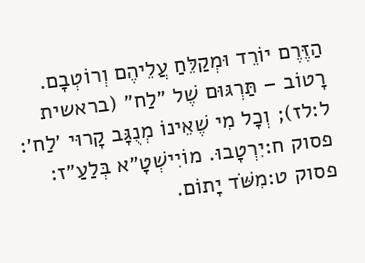הַזֶּרֶם יוֹרֵד וּמְקַלֵּחַ עֲלֵיהֶם וְרוֹטְבָם. רָטוֹב – תַּרְגּוּם שֶׁל ״לַח״ (בראשית ל:לז); וְכָל מִי שֶׁאֵינוֹ מְנֻגָּב קָרוּי ׳לַח׳:
פסוק ח:יִרְטָבוּ. מוֹיִישְׁטָ״א בְּלַעַ״ז:
פסוק ט:מִשֹּׁד יָתוֹם.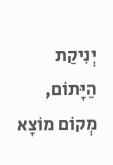יְנִיקַת הַיָּתוֹם, מְקוֹם מוֹצָא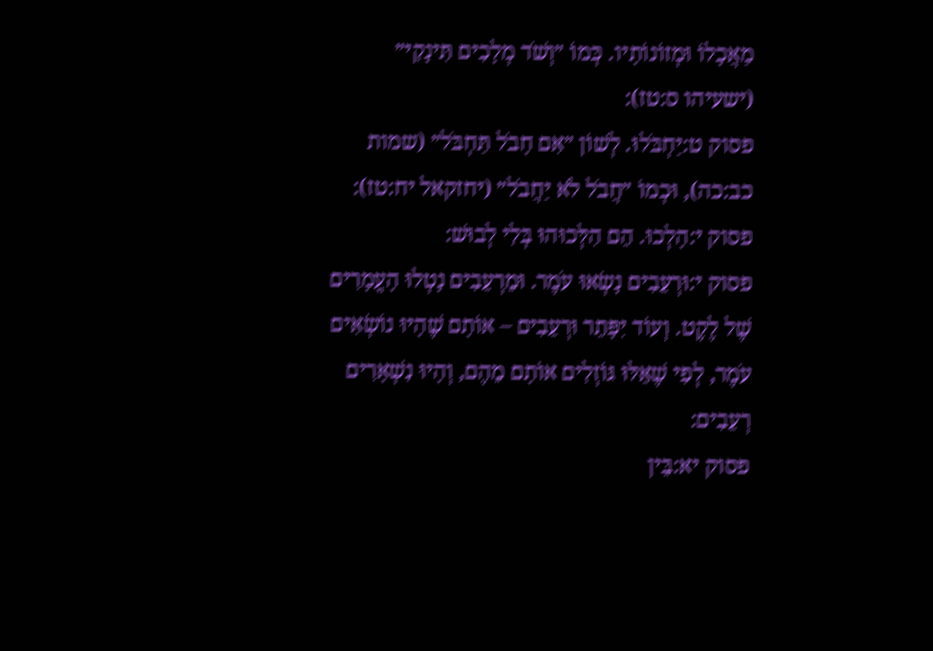מַאֲכָלוֹ וּמְזוֹנוֹתָיו. כְּמוֹ ״וְשֹׁד מְלָכִים תִּינָקִי״ (ישעיהו ס:טז):
פסוק ט:יַחְבֹּלוּ. לְשׁוֹן ״אִם חָבֹל תַּחְבֹּל״ (שמות כב:כה), וּכְמוֹ ״חֲבֹל לֹא יַחֲבֹל״ (יחזקאל יח:טז):
פסוק י:הָלְכוּ. הֵם הִלְּכוּהוּ בְּלִי לְבוּשׁ:
פסוק י:וּרְעֵבִים נָשְׂאוּ עֹמֶר. וּמֵרְעֵבִים נָטְלוּ הָעֳמָרִים שֶׁל לֶקֶט. וְעוֹד יִפָּתֵר וּרְעֵבִים – אוֹתָם שֶׁהָיוּ נוֹשְׂאִים עֹמֶר, לְפִי שֶׁאֵלּוּ גּוֹזְלִים אוֹתָם מֵהֶם, וְהָיוּ נִשְׁאָרִים רְעֵבִים:
פסוק יא:בֵּין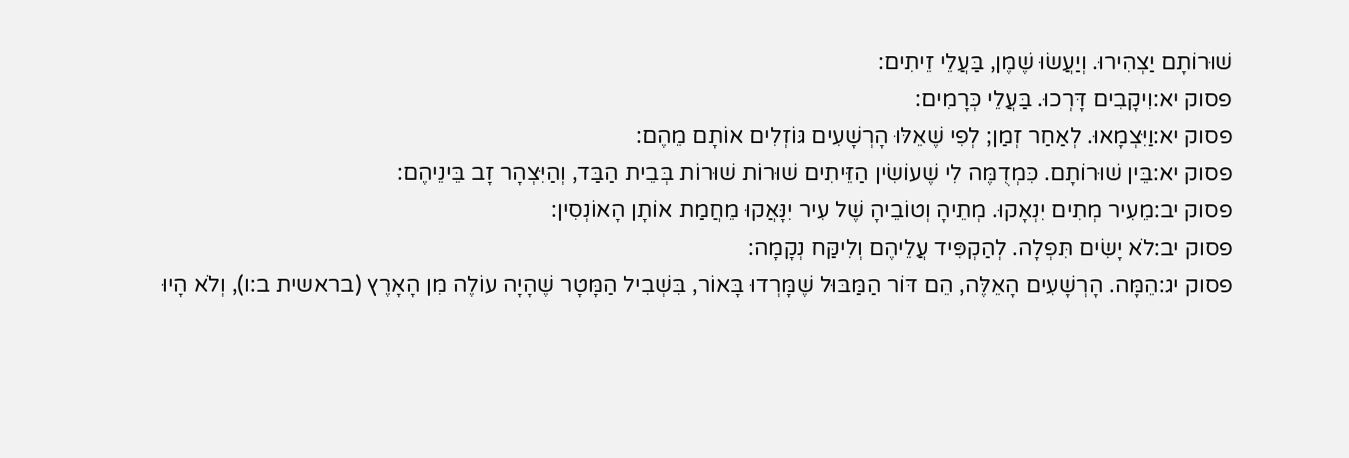שׁוּרוֹתָם יַצְהִירוּ. וְיַעֲשׂוּ שֶׁמֶן, בַּעֲלֵי זֵיתִים:
פסוק יא:וִיקָבִים דָּרְכוּ. בַּעֲלֵי כְּרָמִים:
פסוק יא:וַיִּצְמָאוּ. לְאַחַר זְמַן; לְפִי שֶׁאֵלּוּ הָרְשָׁעִים גּוֹזְלִים אוֹתָם מֵהֶם:
פסוק יא:בֵּין שׁוּרוֹתָם. כִּמְדֻמֶּה לִי שֶׁעוֹשִׂין הַזֵּיתִים שׁוּרוֹת שׁוּרוֹת בְּבֵית הַבַּד, וְהַיִּצְהָר זָב בֵּינֵיהֶם:
פסוק יב:מֵעִיר מְתִים יִנְאָקוּ. מְתֵיהָ וְטוֹבֵיהָ שֶׁל עִיר יִנָּאֲקוּ מֵחֲמַת אוֹתָן הָאוֹנְסִין:
פסוק יב:לֹא יָשִׂים תִּפְלָה. לְהַקְפִּיד עֲלֵיהֶם וְלִיקַּח נְקָמָה:
פסוק יג:הֵמָּה. הָרְשָׁעִים הָאֵלֶּה, הֵם דּוֹר הַמַּבּוּל שֶׁמָּרְדוּ בָּאוֹר, בִּשְׁבִיל הַמָּטָר שֶׁהָיָה עוֹלֶה מִן הָאָרֶץ (בראשית ב:ו), וְלֹא הָיוּ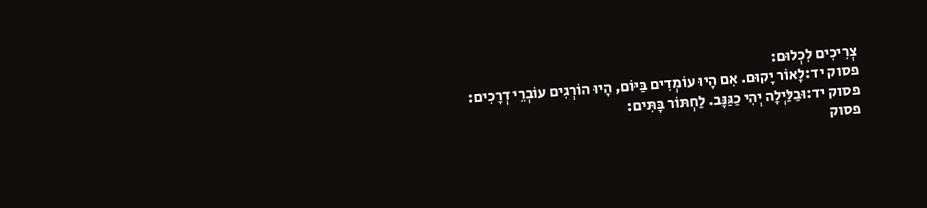צְרִיכִים לִכְלוּם:
פסוק יד:לָאוֹר יָקוּם. אִם הָיוּ עוֹמְדִים בַּיּוֹם, הָיוּ הוֹרְגִים עוֹבְרֵי דְרָכִים:
פסוק יד:וּבַלַּיְלָה יְהִי כַגַּנָּב. לַחְתּוֹר בָּתִּים:
פסוק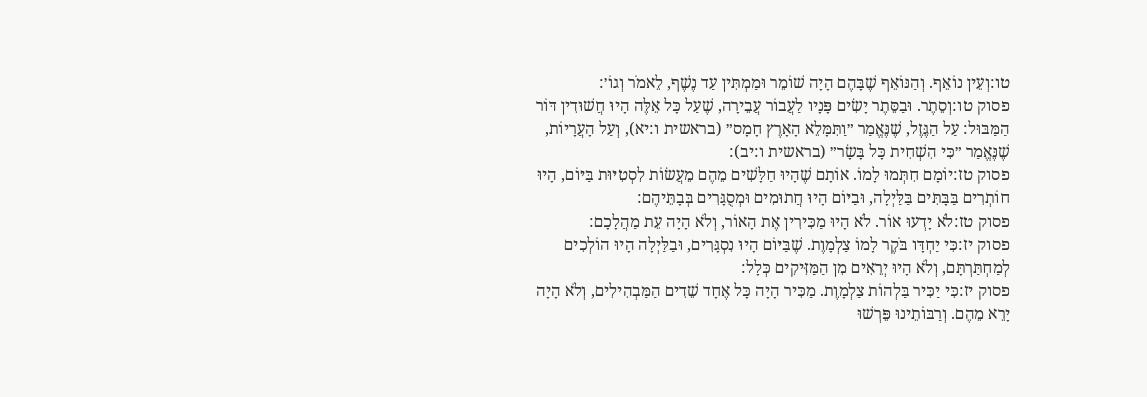טו:וְעֵין נוֹאֵף. וְהַנּוֹאֵף שֶׁבָּהֶם הָיָה שׁוֹמֵר וּמַמְתִּין עַד נֶשֶׁף, לֵאמֹר וְגוֹ׳:
פסוק טו:וְסֵתֶר. וּבַסֵּתֶר יָשִׂים פָּנָיו לַעֲבוֹר עֲבֵירָה, שֶׁעַל כָּל אֵלֶּה הָיוּ חֲשׁוּדִין דּוֹר הַמַּבּוּל: עַל הַגֶּזֶל, שֶׁנֶּאֱמַר ״וַתִּמָּלֵא הָאָרֶץ חָמָס״ (בראשית ו:יא), וְעַל הָעֲרָיוֹת, שֶׁנֶּאֱמַר ״כִּי הִשְׁחִית כָּל בָּשָׂר״ (בראשית ו:יב):
פסוק טז:יוֹמָם חִתְּמוּ לָמוֹ. אוֹתָם שֶׁהָיוּ חַלָּשִׁים מֵהֶם מֵעֲשׂוֹת לִסְטִיּוּת בַּיּוֹם, הָיוּ חוֹתְרִים בַּבָּתִּים בַּלַּיְלָה, וּבַיּוֹם הָיוּ חֲתוּמִים וּמְסֻגָּרִים בְּבָתֵּיהֶם:
פסוק טז:לֹא יָדְעוּ אוֹר. לֹא הָיוּ מַכִּירִין אֶת הָאוֹר, וְלֹא הָיָה עֵת מַהֲלָכָם:
פסוק יז:כִּי יַחְדָּו בֹּקֶר לָמוֹ צַלְמָוֶת. שֶׁבַּיּוֹם הָיוּ נִסְגָּרִים, וּבַלַּיְלָה הָיוּ הוֹלְכִים לְמַחְתַּרְתָּם, וְלֹא הָיוּ יְרֵאִים מִן הַמַּזִּיקִים כְּלָל:
פסוק יז:כִּי יַכִּיר בַּלְהוֹת צַלְמָוֶת. מַכִּיר הָיָה כָּל אֶחָד שֵׁדִים הַמַּבְהִילִים, וְלֹא הָיָה יָרֵא מֵהֶם. וְרַבּוֹתֵינוּ פֵּרְשׁוּ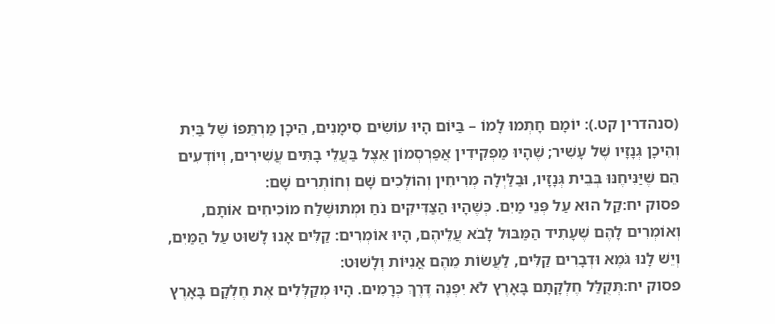(סנהדרין קט.): יוֹמָם חָתְמוּ לָמוֹ – בַּיּוֹם הָיוּ עוֹשִׂים סִימָנִים, הֵיכָן מַרְתֵּפוֹ שֶׁל בַּיִת וְהֵיכָן גְּנָזָיו שֶׁל עָשִׁיר; שֶׁהָיוּ מַפְקִידִין אֲפַרְסְמוֹן אֵצֶל בַּעֲלֵי בָתִּים עֲשִׁירִים, וְיוֹדְעִים הֵם שֶׁיַּנִּיחֶנּוּ בְּבֵית גְּנָזָיו, וּבַלַּיְלָה מְרִיחִין וְהוֹלְכִים שָׁם וְחוֹתְרִים שָׁם:
פסוק יח:קַל הוּא עַל פְּנֵי מַיִם. כְּשֶׁהָיוּ הַצַּדִּיקִים נֹחַ וּמְתוּשֶׁלַח מוֹכִיחִים אוֹתָם, וְאוֹמְרִים לָהֶם שֶׁעָתִיד הַמַּבּוּל לָבֹא עֲלֵיהֶם, הָיוּ אוֹמְרִים: קַלִּים אָנוּ לָשׁוּט עַל הַמַּיִם, וְיֵשׁ לָנוּ גֹּמֶא וּדְבָרִים קַלִּים, לַעֲשׂוֹת מֵהֶם אֳנִיּוֹת וְלָשׁוּט:
פסוק יח:תְּקֻלַּל חֶלְקָתָם בָּאָרֶץ לֹא יִפְנֶה דֶּרֶךְ כְּרָמִים. הָיוּ מְקַלְּלִים אֶת חֶלְקָם בָּאָרֶץ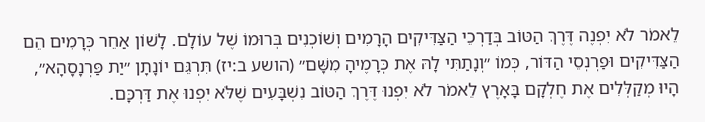לֵאמֹר לֹא יִפְנֶה דֶּרֶךְ הַטּוֹב בְּדַרְכֵי הַצַּדִּיקִים הָרָמִים וְשׁוֹכְנִים בְּרוּמוֹ שֶׁל עוֹלָם. לָשׁוֹן אַחֵר כְּרָמִים הֵם הַצַּדִּיקִים וּפַרְנְסֵי הַדּוֹר, כְּמוֹ ״וְנָתַתִּי לָהּ אֶת כְּרָמֶיהָ מִשָּׁם״ (הושע ב:יז) תִּרְגֵּם יוֹנָתָן ״יַת פַּרְנָסָהָא״, הָיוּ מְקַלְּלִים אֶת חֶלְקָם בָּאָרֶץ לֵאמֹר לֹא יִפְנוּ דֶּרֶךְ הַטּוֹב נִשְׁבָּעִים שֶׁלֹּא יִפְנוּ אֶת דַּרְכָּם.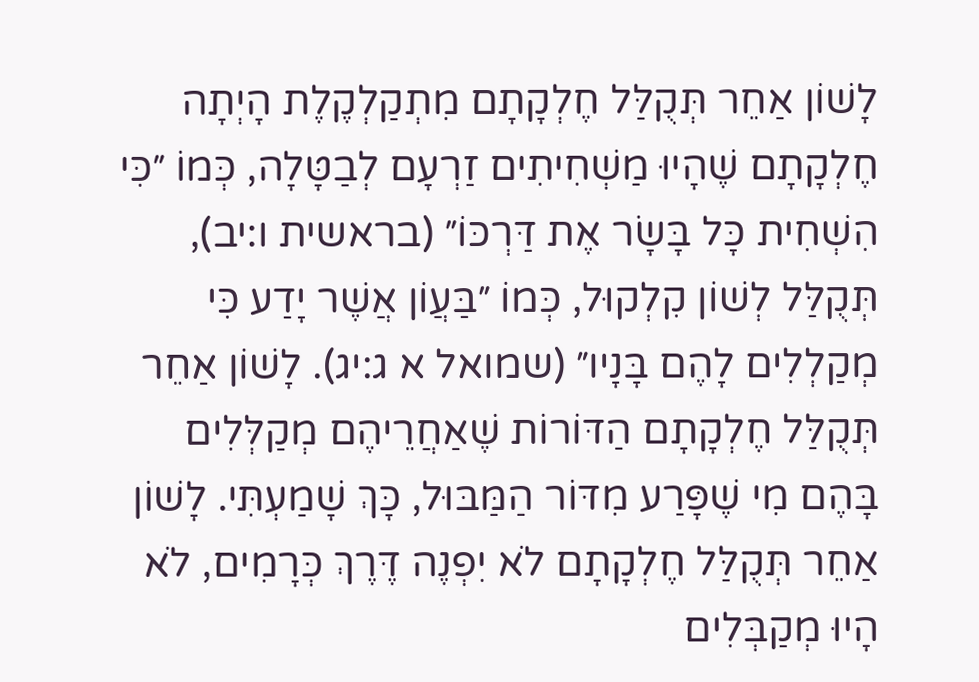לָשׁוֹן אַחֵר תְּקֻלַּל חֶלְקָתָם מִתְקַלְקֶלֶת הָיְתָה חֶלְקָתָם שֶׁהָיוּ מַשְׁחִיתִים זַרְעָם לְבַטָּלָה, כְּמוֹ ״כִּי הִשְׁחִית כָּל בָּשָׂר אֶת דַּרְכּוֹ״ (בראשית ו:יב), תְּקֻלַּל לְשׁוֹן קִלְקוּל, כְּמוֹ ״בַּעֲוֹן אֲשֶׁר יָדַע כִּי מְקַלְלִים לָהֶם בָּנָיו״ (שמואל א ג:יג). לָשׁוֹן אַחֵר תְּקֻלַּל חֶלְקָתָם הַדּוֹרוֹת שֶׁאַחֲרֵיהֶם מְקַלְּלִים בָּהֶם מִי שֶׁפָּרַע מִדּוֹר הַמַּבּוּל, כָּךְ שָׁמַעְתִּי. לָשׁוֹן אַחֵר תְּקֻלַּל חֶלְקָתָם לֹא יִפְנֶה דֶּרֶךְ כְּרָמִים, לֹא הָיוּ מְקַבְּלִים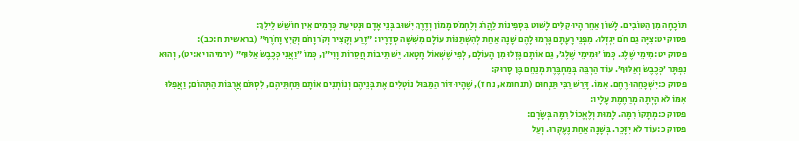תּוֹכָחָה מִן הַטּוֹבִים. לָשׁוֹן אַחֵר הָיוּ קַלִּים לָשׁוּט בִּסְפִינוֹת לַהֲרֹג וְלַחְמֹס מָמוֹן וְדֶרֶךְ יִשּׁוּב בְּנֵי אָדָם וּנְטִיעַת כְּרָמִים אֵין חוֹשֵׁשׁ לֵילֵךְ:
פסוק יט:צִיָּה גַם חֹם יִגְזְלוּ. מִפְּנֵי רָעָתָם גָּרְמוּ לָהֶם שָׁנָה אַחַת לְהִשְׁתַּנּוֹת עוֹלָם מִשִּׁשָּׁה סְדָרָיו: ״זֶרַע וְקָצִיר וְקֹר וָחֹם וְקַיִץ וָחֹרֶף״ (בראשית ח:כב):
פסוק יט:מִימֵי שֶׁלֶג. כְּמוֹ ׳וּמִימֵי שֶׁלֶג׳, גַּם אוֹתָם גָּזְלוּ מִן הָעוֹלָם, לְפִי שֶׁשְּׁאוֹל חָטָאוּ. יֵשׁ תֵּיבוֹת חֲסֵרוֹת וָוִי״ן, כְּמוֹ ״וַאֲנִי כְּכֶבֶשׂ אַלּוּף״ (ירמיהו יא:יט), וְהוּא נִפְתָּר ׳כְּכֶבֶשׂ וְאַלּוּף׳. עוֹד הַרְבֵּה בְּמַחְבֶּרֶת מְנַחֵם בֶּן סָרוּק:
פסוק כ:יִשְׁכָּחֵהוּ רֶחֶם. אִמּוֹ. דָּרַשׁ רַבִּי תַּנְחוּם (תנחומא, נח ז), שֶׁהָיוּ דּוֹר הַמַּבּוּל נוֹטְלִים אֶת בְּנֵיהֶם וְנוֹתְנִים אוֹתָם תַּחְתֵּיהֶם, לִסְתֹּם אֲרֻבּוֹת הַתְּהוֹם; וַאֲפִלּוּ אִמּוֹ לֹא הָיְתָה מְרַחֶמֶת עָלָיו:
פסוק כ:מְתָקוֹ רִמָּה. לָמוּת וְלֶאֱכוֹל רִמָּה בְּשָׂרָם:
פסוק כ:עוֹד לֹא יִזָּכֵר. בְּשָׁנָה אַחַת נֶעֶקְרוּ. וְעַל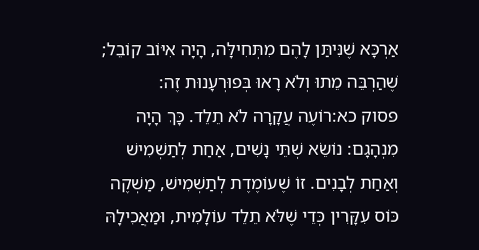אַרְכָּא שֶׁנִּיתַּן לָהֶם מִתְּחִילָּה, הָיָה אִיּוֹב קוֹבֵל; שֶׁהַרְבֵּה מֵתוּ וְלֹא רָאוּ בְּפוּרְעָנוּת זֶה:
פסוק כא:רוֹעֶה עֲקָרָה לֹא תֵלֵד. כָּךְ הָיָה מִנְהָגָם: נוֹשֵׂא שְׁתֵּי נָשִׁים, אַחַת לְתַשְׁמִישׁ וְאַחַת לְבָנִים. זוֹ שֶׁעוֹמֶדֶת לְתַשְׁמִישׁ, מַשְׁקֶה כּוֹס עִקָּרִין כְּדֵי שֶׁלֹּא תֵלֵד עוֹלָמִית, וּמַאֲכִילָהּ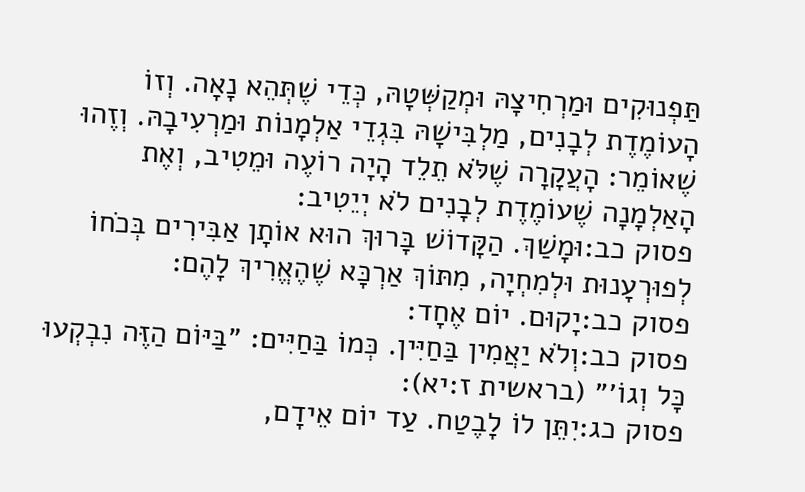תַּפְנוּקִים וּמַרְחִיצָהּ וּמְקַשְּׁטָהּ, כְּדֵי שֶׁתְּהֵא נָאָה. וְזוֹ הָעוֹמֶדֶת לְבָנִים, מַלְבִּישָׁהּ בִּגְדֵי אַלְמָנוֹת וּמַרְעִיבָהּ. וְזֶהוּ שֶׁאוֹמֵר: הָעֲקָרָה שֶׁלֹּא תֵלֵד הָיָה רוֹעֶה וּמֵטִיב, וְאֶת הָאַלְמָנָה שֶׁעוֹמֶדֶת לְבָנִים לֹא יְיֵטִיב:
פסוק כב:וּמָשַׁךְ. הַקָּדוֹשׁ בָּרוּךְ הוּא אוֹתָן אַבִּירִים בְּכֹחוֹ לְפוּרְעָנוּת וּלְמִחְיָה, מִתּוֹךְ אַרְכָּא שֶׁהֶאֱרִיךְ לָהֶם:
פסוק כב:יָקוּם. יוֹם אֶחָד:
פסוק כב:וְלֹא יַאֲמִין בַּחַיִּין. כְּמוֹ בַּחַיִּים: ״בַּיּוֹם הַזֶּה נִבְקְעוּ כָּל וְגוֹ׳״ (בראשית ז:יא):
פסוק כג:יִתֵּן לוֹ לָבֶטַח. עַד יוֹם אֵידָם,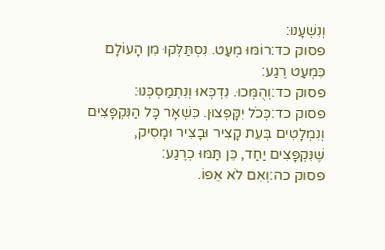וְנִשְׁעָנוּ:
פסוק כד:רוֹמּוּ מְעַט. נִסְתַּלְּקוּ מִן הָעוֹלָם כִּמְעַט רֶגַע:
פסוק כד:וְהֻמְּכוּ. נִדְכְּאוּ וְנִתְמַסְכְּנוּ:
פסוק כד:כְּכֹל יִקָּפְצוּן. כִּשְׁאָר כָּל הַנִּקְפָּצִים וְנִמְלָטִים בְּעֵת קָצִיר וּבָצִיר וּמָסִיק, שֶׁנִּקְפָּצִים יַחַד, כֵּן תַּמּוּ כְרֶגַע:
פסוק כה:וְאִם לֹא אֵפוֹ.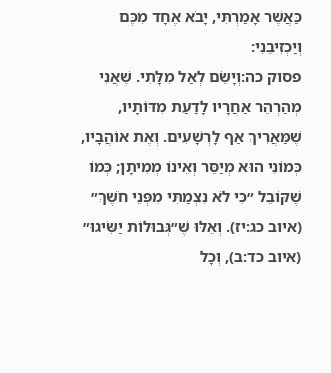כַּאֲשֶׁר אָמַרְתִּי, יָבֹא אֶחָד מִכֶּם וְיַכְזִיבֵנִי:
פסוק כה:וְיָשֵׂם לְאַל מִלָּתִי. שֶׁאֲנִי מְהַרְהֵר אַחֲרָיו לָדַעַת מִדּוֹתָיו, שֶׁמַּאֲרִיךְ אַף לָרְשָׁעִים. וְאֶת אוֹהֲבָיו, כְּמוֹנִי הוּא מְיַסֵּר וְאֵינוֹ מְמִיתָן; כְּמוֹ שֶׁקּוֹבֵל ״כִּי לֹא נִצְמַתִּי מִפְּנֵי חֹשֶׁךְ״ (איוב כג:יז). וְאֵלּוּ שֶׁ״גְּבוּלוֹת יַשִּׂיגוּ״ (איוב כד:ב), וְכָל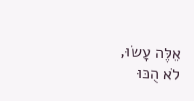אֵלֶּה עָשׂוּ, לֹא הֻכּוּ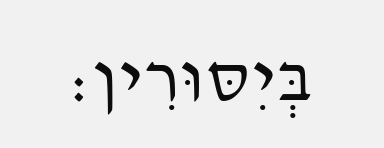בְּיִסּוּרִין: